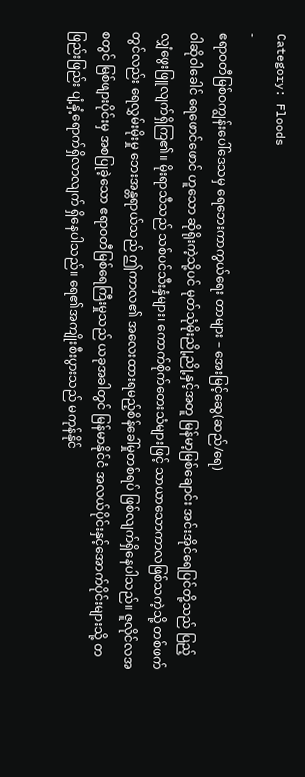Category: Floods
-
ဧရာဝတီမြစ်ဝကျွန်းပေါ်ဒေသမှ ရေဘေးကာကွယ်ရေး တာများ – အေးမြင့်ဆွေ(ဆည်/ရေ)
ဝါဆိုဝါခေါင် ရေဖောင်ဖောင် ဟူသော ဆိုရိုးကဲ့သို့ပင် မုတ်သုံမိုးညို့ညို့နှင့်အတူ မြန်မာ့မြစ်ချောင်း အင်းအိုင်ရေပြင်တို့သည် ပြည့်လျှံဖွေးဖြူလျက်ရှိကြ၏။ မိုးရာသီသည် သစ်ပင်သီးနှံများ၊ ကောက်စိုက်တေးသံများဖြင့် သာယာသောကာလဖြစ်သကဲ့သို့ တစ်ဖက်တွင်လည်း ရေလွှမ်းမိုးမှု ဘေးအန္တရာယ်သည် ဤကာလ၏ အလေးထားရမည့်စိန်ခေါ်မှုတစ်ရပ် ဖြစ်လျက်ရှိနေပါသည်။ ဇူလိုင်လအစတွင် မြစ်ဖျားပိုင်းမှ အစပြုခဲ့သော ဧရာဝတီမြစ်ရေကြီးမှုသည် ယခုအခါတွင် မြန်မာနိုင်ငံ အလယ်ပိုင်းနှင့်အောက်ပိုင်းများသို့ တဖြည်းဖြည်း ပျံ့နှံ့ရောက်ရှိလာလျက် ရှိနေပါသည်။ ရေ၏အကျိုးစီးပွားသည် မကုန်နိုင်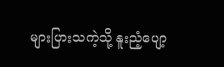များပြားသကဲ့သို့ နူးညံ့ပျော့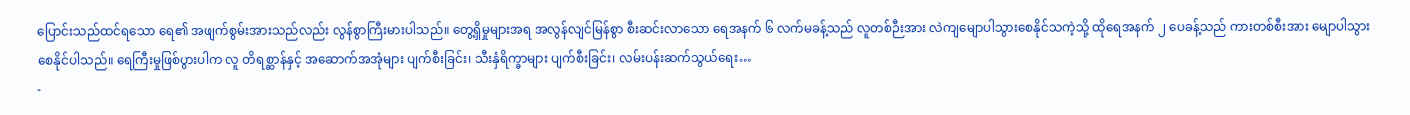ပြောင်းသည်ထင်ရသော ရေ၏ အဖျက်စွမ်းအားသည်လည်း လွန်စွာကြီးမားပါသည်။ တွေ့ရှိမှုများအရ အလွန်လျင်မြန်စွာ စီးဆင်းလာသော ရေအနက် ၆ လက်မခန့်သည် လူတစ်ဉီးအား လဲကျမျောပါသွားစေနိုင်သကဲ့သို့ ထိုရေအနက် ၂ ပေခန့်သည် ကားတစ်စီးအား မျောပါသွားစေနိုင်ပါသည်။ ရေကြီးမှုဖြစ်ပွားပါက လူ တိရစ္ဆာန်နှင့် အဆောက်အအုံများ ပျက်စီးခြင်း၊ သီးနှံရိက္ခာများ ပျက်စီးခြင်း၊ လမ်းပန်းဆက်သွယ်ရေး…
-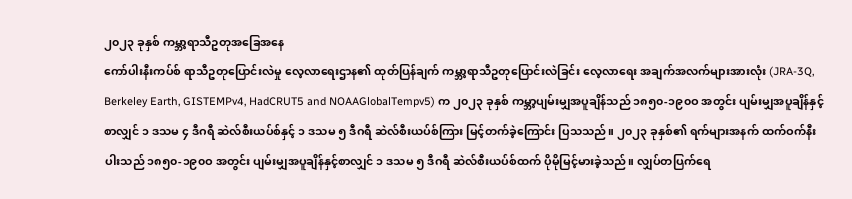၂၀၂၃ ခုနှစ် ကမ္ဘာ့ရာသီဥတုအခြေအနေ
ကော်ပါးနီးကပ်စ် ရာသီဥတုပြောင်းလဲမှု လေ့လာရေးဌာန၏ ထုတ်ပြန်ချက် ကမ္ဘာ့ရာသီဥတုပြောင်းလဲခြင်း လေ့လာရေး အချက်အလက်များအားလုံး (JRA-3Q, Berkeley Earth, GISTEMPv4, HadCRUT5 and NOAAGlobalTempv5) က ၂၀၂၃ ခုနှစ် ကမ္ဘာ့ပျမ်းမျှအပူချိန်သည် ၁၈၅၀-၁၉၀ဝ အတွင်း ပျမ်းမျှအပူချိန်နှင့်စာလျှင် ၁ ဒသမ ၄ ဒီဂရီ ဆဲလ်စီးယပ်စ်နှင့် ၁ ဒသမ ၅ ဒီဂရီ ဆဲလ်စီးယပ်စ်ကြား မြင့်တက်ခဲ့ကြောင်း ပြသသည်။ ၂၀၂၃ ခုနှစ်၏ ရက်များအနက် ထက်ဝက်နီးပါးသည် ၁၈၅၀-၁၉၀ဝ အတွင်း ပျမ်းမျှအပူချိန်နှင့်စာလျှင် ၁ ဒသမ ၅ ဒီဂရီ ဆဲလ်စီးယပ်စ်ထက် ပိုမိုမြင့်မားခဲ့သည်။ လျှပ်တပြက်ရေ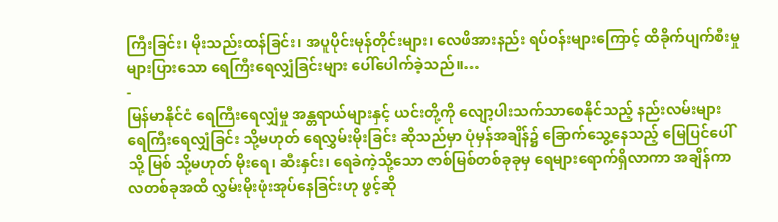ကြီးခြင်း၊ မိုးသည်းထန်ခြင်း၊ အပူပိုင်းမုန်တိုင်းများ၊ လေဖိအားနည်း ရပ်ဝန်းများကြောင့် ထိခိုက်ပျက်စီးမှု များပြားသော ရေကြီးရေလျှံခြင်းများ ပေါ်ပေါက်ခဲ့သည်။…
-
မြန်မာနိုင်ငံ ရေကြီးရေလျှံမှု အန္တရာယ်များနှင့် ယင်းတို့ကို လျော့ပါးသက်သာစေနိုင်သည့် နည်းလမ်းများ
ရေကြီးရေလျှံခြင်း သို့မဟုတ် ရေလွှမ်းမိုးခြင်း ဆိုသည်မှာ ပုံမှန်အချိန်၌ ခြောက်သွေ့နေသည့် မြေပြင်ပေါ်သို့ မြစ် သို့မဟုတ် မိုးရေ၊ ဆီးနှင်း၊ ရေခဲကဲ့သို့သော ဇာစ်မြစ်တစ်ခုခုမှ ရေများရောက်ရှိလာကာ အချိန်ကာလတစ်ခုအထိ လွှမ်းမိုးဖုံးအုပ်နေခြင်းဟု ဖွင့်ဆို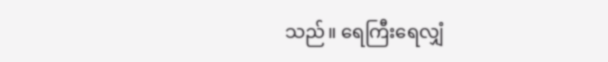သည်။ ရေကြီးရေလျှံ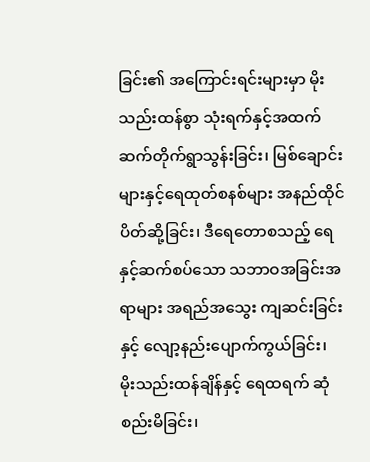ခြင်း၏ အကြောင်းရင်းများမှာ မိုးသည်းထန်စွာ သုံးရက်နှင့်အထက် ဆက်တိုက်ရွာသွန်းခြင်း၊ မြစ်ချောင်းများနှင့်ရေထုတ်စနစ်များ အနည်ထိုင် ပိတ်ဆို့ခြင်း၊ ဒီရေတောစသည့် ရေနှင့်ဆက်စပ်သော သဘာဝအခြင်းအရာများ အရည်အသွေး ကျဆင်းခြင်းနှင့် လျော့နည်းပျောက်ကွယ်ခြင်း၊ မိုးသည်းထန်ချိန်နှင့် ရေထရက် ဆုံစည်းမိခြင်း၊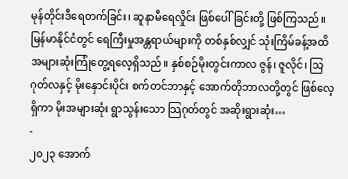မုန်တိုင်းဒီရေတက်ခြင်း၊ ဆူနာမီရေလှိုင်း ဖြစ်ပေါ်ခြင်းတို့ ဖြစ်ကြသည်။ မြန်မာနိုင်ငံတွင် ရေကြီးမှုအန္တရာယ်များကို တစ်နှစ်လျှင် သုံးကြိမ်ခန့်အထိ အများဆုံးကြုံတွေ့ရလေ့ရှိသည်။ နှစ်စဉ်မိုးတွင်းကာလ ဇွန်၊ ဇူလိုင်၊ သြဂုတ်လနှင့် မိုးနှောင်းပိုင်း စက်တင်ဘာနှင့် အောက်တိုဘာလတို့တွင် ဖြစ်လေ့ရှိကာ မိုးအများဆုံး ရွာသွန်းသော သြဂုတ်တွင် အဆိုးရွားဆုံး…
-
၂၀၂၃ အောက်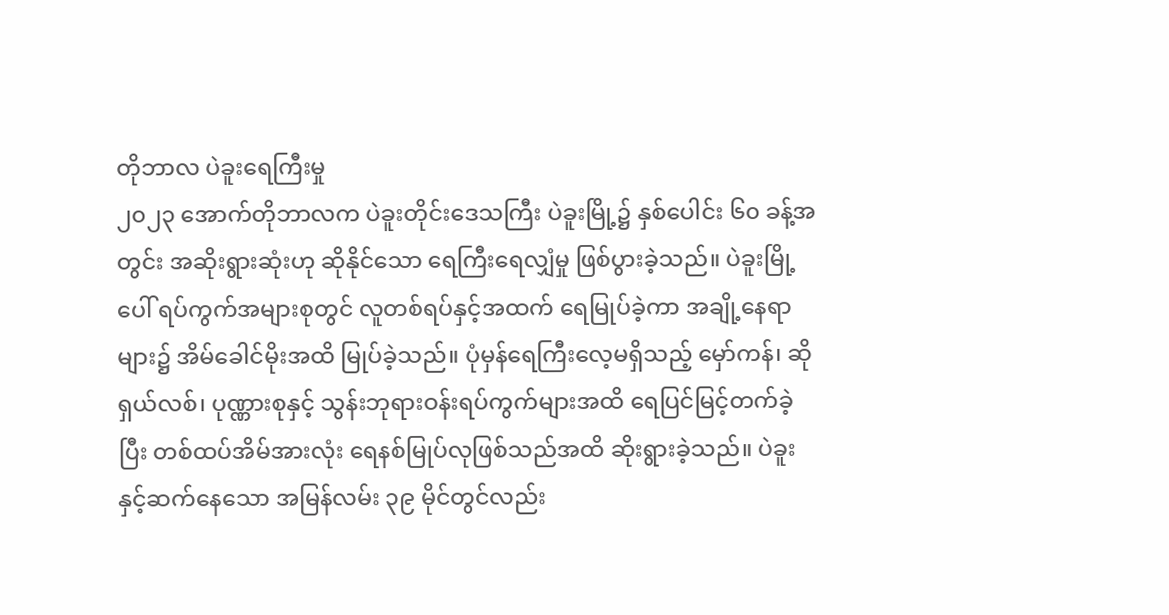တိုဘာလ ပဲခူးရေကြီးမှု
၂၀၂၃ အောက်တိုဘာလက ပဲခူးတိုင်းဒေသကြီး ပဲခူးမြို့၌ နှစ်ပေါင်း ၆၀ ခန့်အတွင်း အဆိုးရွားဆုံးဟု ဆိုနိုင်သော ရေကြီးရေလျှံမှု ဖြစ်ပွားခဲ့သည်။ ပဲခူးမြို့ပေါ် ရပ်ကွက်အများစုတွင် လူတစ်ရပ်နှင့်အထက် ရေမြုပ်ခဲ့ကာ အချို့နေရာများ၌ အိမ်ခေါင်မိုးအထိ မြုပ်ခဲ့သည်။ ပုံမှန်ရေကြီးလေ့မရှိသည့် မှော်ကန်၊ ဆိုရှယ်လစ်၊ ပုဏ္ဏားစုနှင့် သွန်းဘုရားဝန်းရပ်ကွက်များအထိ ရေပြင်မြင့်တက်ခဲ့ပြီး တစ်ထပ်အိမ်အားလုံး ရေနစ်မြုပ်လုဖြစ်သည်အထိ ဆိုးရွားခဲ့သည်။ ပဲခူးနှင့်ဆက်နေသော အမြန်လမ်း ၃၉ မိုင်တွင်လည်း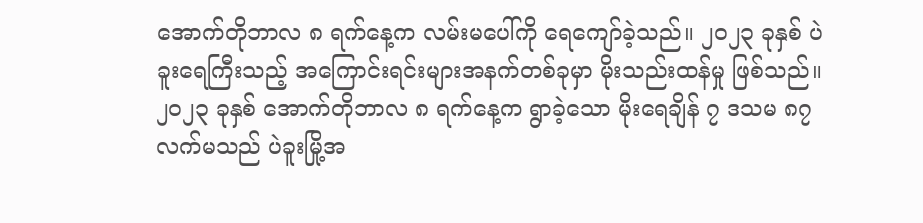အောက်တိုဘာလ ၈ ရက်နေ့က လမ်းမပေါ်ကို ရေကျော်ခဲ့သည်။ ၂၀၂၃ ခုနှစ် ပဲခူးရေကြီးသည့် အကြောင်းရင်းများအနက်တစ်ခုမှာ မိုးသည်းထန်မှု ဖြစ်သည်။ ၂၀၂၃ ခုနှစ် အောက်တိုဘာလ ၈ ရက်နေ့က ရွာခဲ့သော မိုးရေချိန် ၇ ဒသမ ၈၇ လက်မသည် ပဲခူးမြို့အ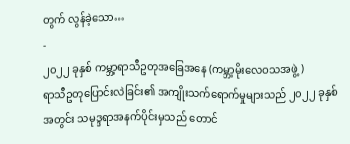တွက် လွန်ခဲ့သော…
-
၂၀၂၂ ခုနှစ် ကမ္ဘာ့ရာသီဥတုအခြေအနေ (ကမ္ဘာ့မိုးလေဝသအဖွဲ့)
ရာသီဥတုပြောင်းလဲခြင်း၏ အကျိုးသက်ရောက်မှုများသည် ၂၀၂၂ ခုနှစ်အတွင်း သမုဒ္ဒရာအနက်ပိုင်းမှသည် တောင်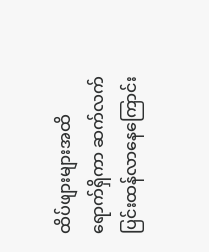ထိပ်ဖျားများအထိ ရောက်ရှိကာ ဆက်လက်ပြင်းထန်လာနေကြောင်း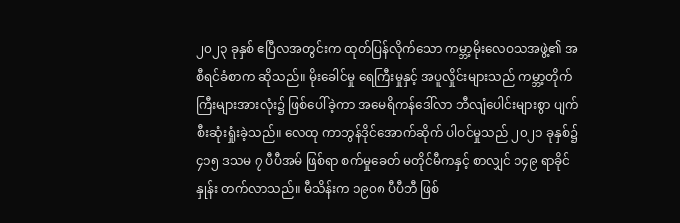၂၀၂၃ ခုနှစ် ဧပြီလအတွင်းက ထုတ်ပြန်လိုက်သော ကမ္ဘာ့မိုးလေဝသအဖွဲ့၏ အစီရင်ခံစာက ဆိုသည်။ မိုးခေါင်မှု ရေကြီးမှုနှင့် အပူလှိုင်းများသည် ကမ္ဘာ့တိုက်ကြီးများအားလုံး၌ ဖြစ်ပေါ်ခဲ့ကာ အမေရိကန်ဒေါ်လာ ဘီလျံပေါင်းများစွာ ပျက်စီးဆုံးရှုံးခဲ့သည်။ လေထု ကာဘွန်ဒိုင်အောက်ဆိုက် ပါဝင်မှုသည် ၂၀၂၁ ခုနှစ်၌ ၄၁၅ ဒသမ ၇ ပီပီအမ် ဖြစ်ရာ စက်မှုခေတ် မတိုင်မီကနှင့် စာလျှင် ၁၄၉ ရာခိုင်နှုန်း တက်လာသည်။ မီသိန်းက ၁၉၀၈ ပီပီဘီ ဖြစ်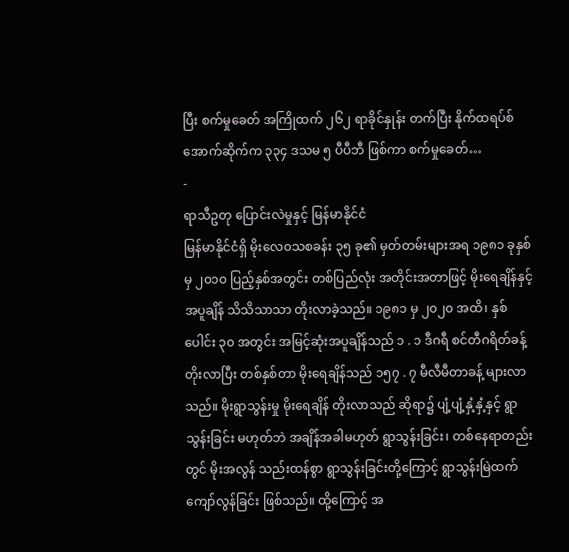ပြီး စက်မှုခေတ် အကြိုထက် ၂၆၂ ရာခိုင်နှုန်း တက်ပြီး နိုက်ထရပ်စ်အောက်ဆိုက်က ၃၃၄ ဒသမ ၅ ပီပီဘီ ဖြစ်ကာ စက်မှုခေတ်…
-
ရာသီဥတု ပြောင်းလဲမှုနှင့် မြန်မာနိုင်ငံ
မြန်မာနိုင်ငံရှိ မိုးလေ၀သစခန်း ၃၅ ခု၏ မှတ်တမ်းများအရ ၁၉၈၁ ခုနှစ်မှ ၂၀၁၀ ပြည့်နှစ်အတွင်း တစ်ပြည်လုံး အတိုင်းအတာဖြင့် မိုးရေချိန်နှင့် အပူချိန် သိသိသာသာ တိုးလာခဲ့သည်။ ၁၉၈၁ မှ ၂၀၂၀ အထိ၊ နှစ်ပေါင်း ၃၀ အတွင်း အမြင့်ဆုံးအပူချိန်သည် ၁ . ၁ ဒီဂရီ စင်တီဂရိတ်ခန့် တိုးလာပြီး တစ်နှစ်တာ မိုးရေချိန်သည် ၁၅၇ . ၇ မီလီမီတာခန့် များလာသည်။ မိုးရွာသွန်းမှု မိုးရေချိန် တိုးလာသည် ဆိုရာ၌ ပျံ့ပျံ့နှံ့နှံ့နှင့် ရွာသွန်းခြင်း မဟုတ်ဘဲ အချိန်အခါမဟုတ် ရွာသွန်းခြင်း၊ တစ်နေရာတည်းတွင် မိုးအလွန် သည်းထန်စွာ ရွာသွန်းခြင်းတို့ကြောင့် ရွာသွန်းမြဲထက် ကျော်လွန်ခြင်း ဖြစ်သည်။ ထို့ကြောင့် အ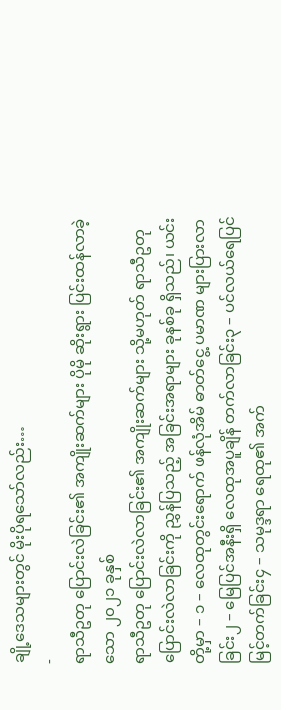ချို့ဒေသများတွင် မိုးပိုရသော်လည်း…
-
ရာသီဥတု ပြောင်းလဲခြင်း၏ အကျိုးဆက်များ ပိုမို ဆိုးရွား ပြင်းထန်လာခဲ့သော ၂၀၂၁ ခုနှစ်
ရာသီဥတု ပြောင်းလဲလာခြင်း၏ အကျိုးဆက်များ သို့မဟုတ် ရာသီဥတု ပြောင်းလဲလာခြင်းကို ညွှန်ပြသည့် အခြင်းအရာများ ခုနစ်ခု ရှိသည်၊ ယင်းတို့မှာ – ၁ – လေထုတွင်းရောက် ဖန်လုံအိမ် ဓာတ်ငွေ့ ပမာဏ များပြားလာခြင်း၂ – မြေပြင်အနီးရှိ လေထုအပူချိန် တက်လာခြင်း၃ – ပင်လယ်ရေပြင် မြင့်တက်ခြင်း၄ – သမုဒ္ဒရာ ရေထု၏ အက်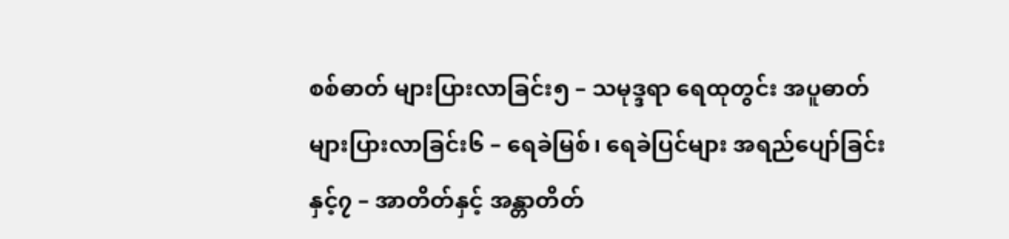စစ်ဓာတ် များပြားလာခြင်း၅ – သမုဒ္ဒရာ ရေထုတွင်း အပူဓာတ် များပြားလာခြင်း၆ – ရေခဲမြစ်၊ ရေခဲပြင်များ အရည်ပျော်ခြင်းနှင့်၇ – အာတိတ်နှင့် အန္တာတိတ်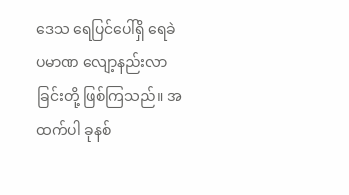ဒေသ ရေပြင်ပေါ်ရှိ ရေခဲပမာဏ လျော့နည်းလာခြင်းတို့ ဖြစ်ကြသည်။ အထက်ပါ ခုနစ်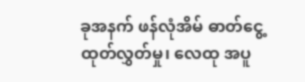ခုအနက် ဖန်လုံအိမ် ဓာတ်ငွေ့ ထုတ်လွှတ်မှု၊ လေထု အပူ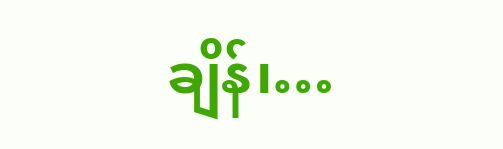ချိန်၊…